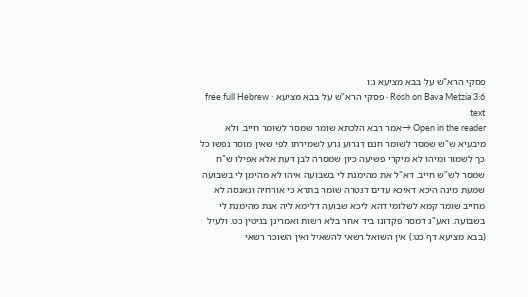פסקי הרא"ש על בבא מציעא ג:ו
Rosh on Bava Metzia 3:6 · פסקי הרא"ש על בבא מציעא · free full Hebrew text
Open in the reader →אמר רבא הלכתא שומר שמסר לשומר חייב. ולא מיבעיא ש"ש שמסר לשומר חנם דגרוע גרע לשמירתו לפי שאין מוסר נפשו כל כך לשמור ומיהו לא מיקרי פשיעה כיון שמסרה לבן דעת אלא אפילו ש"ח שמסר לש"ש חייב. דא"ל את מהימנת לי בשבועה איהו לא מהימן לי בשבועה שמעת מינה היכא דאיכא עדים דנטרה שומר בתרא כי אורחיה ונאנסה לא מחייב שומר קמא לשלומי דהא ליכא שבועה דלימא ליה אנת מהימנת לי בשבועה. ואע"ג דמסר פקדונו ביד אחר בלא רשות ואמרינן בגיטין כט. ולעיל (בבא מציעא דף כט:) אין השואל רשאי להשאיל ואין השוכר רשאי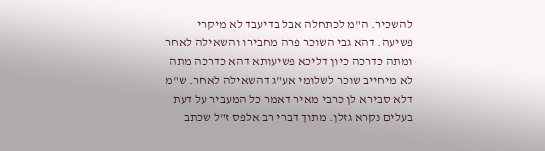להשכיר. ה"מ לכתחלה אבל בדיעבד לא מיקרי פשיעה. דהא גבי השוכר פרה מחבירו והשאילה לאחר ומתה כדרכה כיון דליכא פשיעותא דהא כדרכה מתה לא מיחייב שוכר לשלומי אע"ג דהשאילה לאחר. ש"מ דלא סבירא לן כרבי מאיר דאמר כל המעביר על דעת בעלים נקרא גזלן. מתוך דברי רב אלפס ז"ל שכתב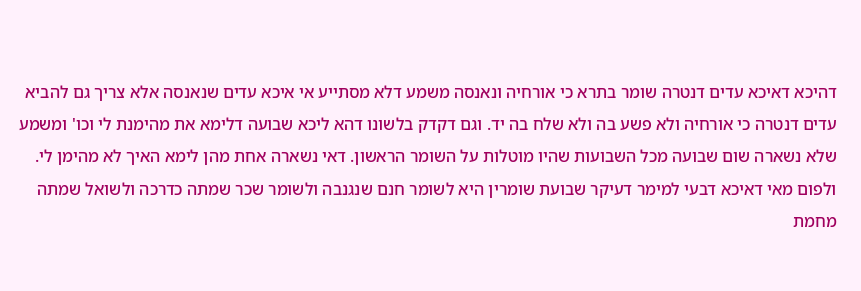דהיכא דאיכא עדים דנטרה שומר בתרא כי אורחיה ונאנסה משמע דלא מסתייע אי איכא עדים שנאנסה אלא צריך גם להביא עדים דנטרה כי אורחיה ולא פשע בה ולא שלח בה יד. וגם דקדק בלשונו דהא ליכא שבועה דלימא את מהימנת לי וכו' ומשמע שלא נשארה שום שבועה מכל השבועות שהיו מוטלות על השומר הראשון. דאי נשארה אחת מהן לימא האיך לא מהימן לי. ולפום מאי דאיכא דבעי למימר דעיקר שבועת שומרין היא לשומר חנם שנגנבה ולשומר שכר שמתה כדרכה ולשואל שמתה מחמת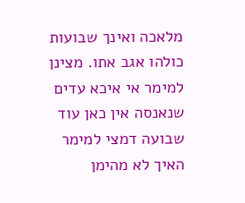מלאכה ואינך שבועות כולהו אגב אתו. מצינן למימר אי איכא עדים שנאנסה אין כאן עוד שבועה דמצי למימר האיך לא מהימן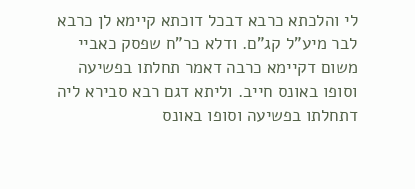לי והלכתא כרבא דבכל דוכתא קיימא לן כרבא לבר מיע"ל קג"ם. ודלא כר"ח שפסק כאביי משום דקיימא כרבה דאמר תחלתו בפשיעה וסופו באונס חייב. וליתא דגם רבא סבירא ליה דתחלתו בפשיעה וסופו באונס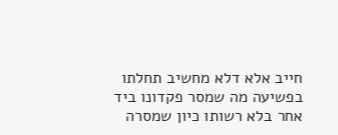חייב אלא דלא מחשיב תחלתו בפשיעה מה שמסר פקדונו ביד אחר בלא רשותו כיון שמסרה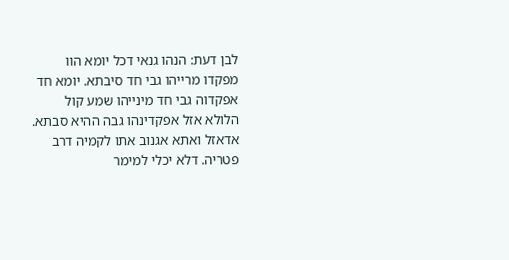לבן דעת: הנהו גנאי דכל יומא הוו מפקדו מרייהו גבי חד סיבתא. יומא חד אפקדוה גבי חד מינייהו שמע קול הלולא אזל אפקדינהו גבה ההיא סבתא. אדאזל ואתא אגנוב אתו לקמיה דרב פטריה. דלא יכלי למימר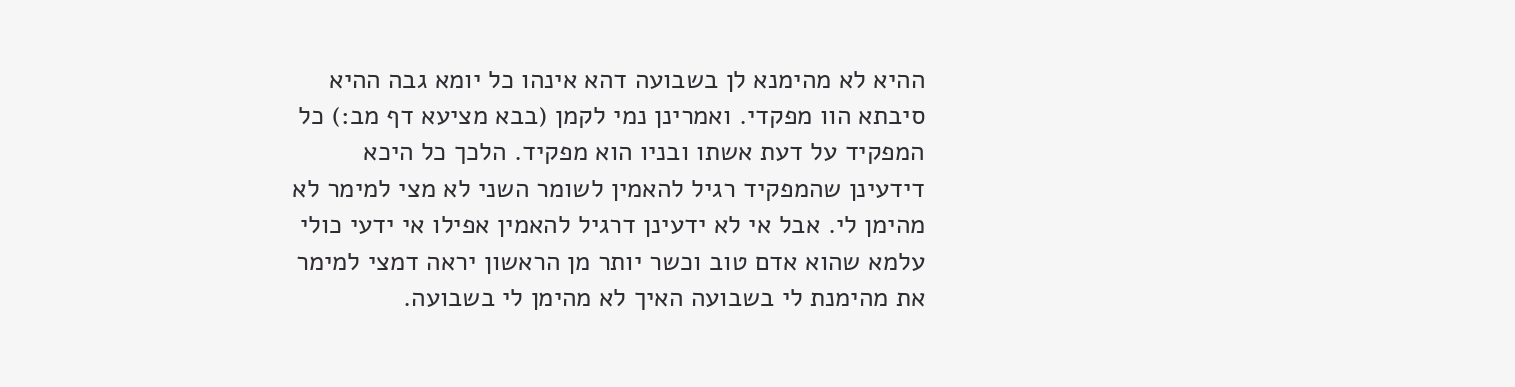ההיא לא מהימנא לן בשבועה דהא אינהו כל יומא גבה ההיא סיבתא הוו מפקדי. ואמרינן נמי לקמן (בבא מציעא דף מב:) כל המפקיד על דעת אשתו ובניו הוא מפקיד. הלכך כל היכא דידעינן שהמפקיד רגיל להאמין לשומר השני לא מצי למימר לא מהימן לי. אבל אי לא ידעינן דרגיל להאמין אפילו אי ידעי כולי עלמא שהוא אדם טוב וכשר יותר מן הראשון יראה דמצי למימר את מהימנת לי בשבועה האיך לא מהימן לי בשבועה.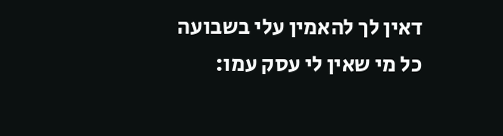דאין לך להאמין עלי בשבועה כל מי שאין לי עסק עמו: